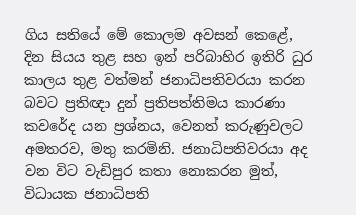ගිය සතියේ මේ කොලම අවසන් කෙළේ, දින සියය තුළ සහ ඉන් පරිබාහිර ඉතිරි ධුර කාලය තුළ වත්මන් ජනාධිපතිවරයා කරන බවට ප්‍රතිඥා දුන් ප්‍රතිපත්තිමය කාරණා කවරේද යන ප්‍රශ්නය, වෙනත් කරුණුවලට අමතරව, මතු කරමිනි. ජනාධිපතිවරයා අද වන විට වැඩිපුර කතා නොකරන මුත්, විධායක ජනාධිපති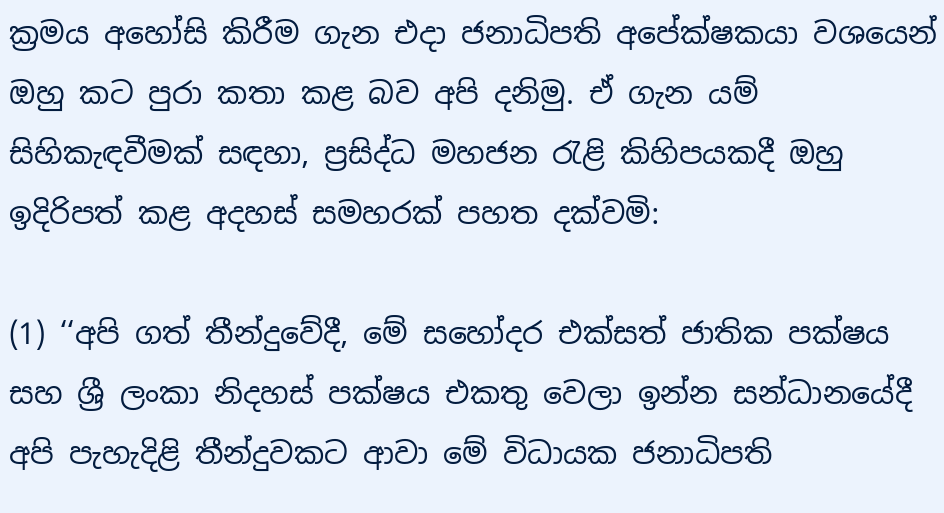ක්‍රමය අහෝසි කිරීම ගැන එදා ජනාධිපති අපේක්ෂකයා වශයෙන් ඔහු කට පුරා කතා කළ බව අපි දනිමු. ඒ ගැන යම් සිහිකැඳවීමක් සඳහා, ප්‍රසිද්ධ මහජන රැළි කිහිපයකදී ඔහු ඉදිරිපත් කළ අදහස් සමහරක් පහත දක්වමි:

(1) ‘‘අපි ගත් තීන්දුවේදී, මේ සහෝදර එක්සත් ජාතික පක්ෂය සහ ශ්‍රී ලංකා නිදහස් පක්ෂය එකතු වෙලා ඉන්න සන්ධානයේදී අපි පැහැදිළි තීන්දුවකට ආවා මේ විධායක ජනාධිපති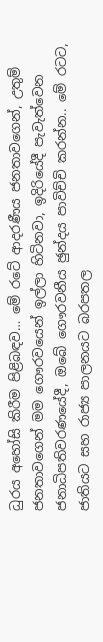ධුරය අහෝසි කිරීම පිළිබඳව… මේ රටේ ආදරණීය ජනතාවගෙන්, උතුම් ජනතාවගෙන් මම ගෞරවයෙන් ඉල්ලා හිටිනවා, ඉදිරියේදී පැවැත්වෙන ජනාධිපතිවරණයේදී, ඔබේ ගෞරවනීය ඡුන්දය පාවිච්චි කරන්න.. මේ රටට, ජාතියට සහ රාජ්‍ය පාලනයට බරපතල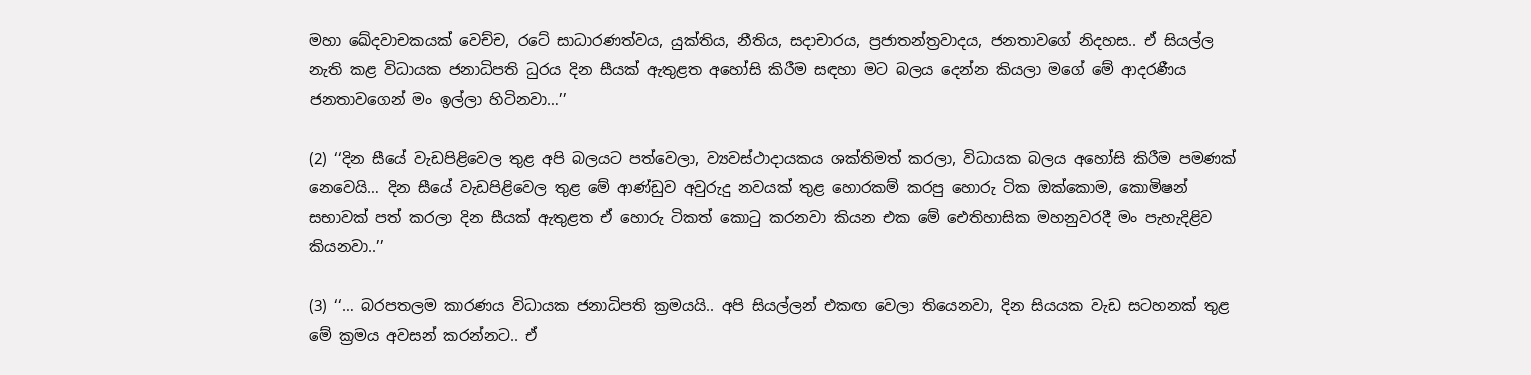මහා ඛේදවාචකයක් වෙච්ච, රටේ සාධාරණත්වය, යුක්තිය, නීතිය, සදාචාරය, ප්‍රජාතන්ත්‍රවාදය, ජනතාවගේ නිදහස.. ඒ සියල්ල නැති කළ විධායක ජනාධිපති ධුරය දින සීයක් ඇතුළත අහෝසි කිරීම සඳහා මට බලය දෙන්න කියලා මගේ මේ ආදරණීය ජනතාවගෙන් මං ඉල්ලා හිටිනවා…’’

(2) ‘‘දින සීයේ වැඩපිළිවෙල තුළ අපි බලයට පත්වෙලා, ව්‍යවස්ථාදායකය ශක්තිමත් කරලා, විධායක බලය අහෝසි කිරීම පමණක් නෙවෙයි… දින සීයේ වැඩපිළිවෙල තුළ මේ ආණ්ඩුව අවුරුදු නවයක් තුළ හොරකම් කරපු හොරු ටික ඔක්කොම, කොමිෂන් සභාවක් පත් කරලා දින සීයක් ඇතුළත ඒ හොරු ටිකත් කොටු කරනවා කියන එක මේ ඓතිහාසික මහනුවරදී මං පැහැදිළිව කියනවා..’’

(3) ‘‘… බරපතලම කාරණය විධායක ජනාධිපති ක්‍රමයයි.. අපි සියල්ලන් එකඟ වෙලා තියෙනවා, දින සියයක වැඩ සටහනක් තුළ මේ ක්‍රමය අවසන් කරන්නට.. ඒ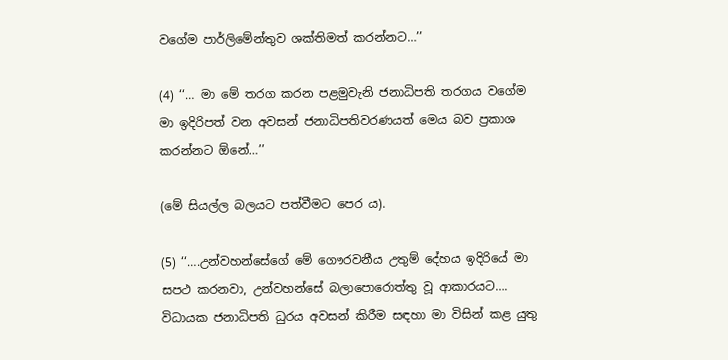වගේම පාර්ලිමේන්තුව ශක්තිමත් කරන්නට…’’

(4) ‘‘… මා මේ තරග කරන පළමුවැනි ජනාධිපති තරගය වගේම මා ඉදිරිපත් වන අවසන් ජනාධිපතිවරණයත් මෙය බව ප්‍රකාශ කරන්නට ඕනේ…’’

(මේ සියල්ල බලයට පත්වීමට පෙර ය).

(5) ‘‘….උන්වහන්සේගේ මේ ගෞරවනීය උතුම් දේහය ඉදිරියේ මා සපථ කරනවා, උන්වහන්සේ බලාපොරොත්තු වූ ආකාරයට…. විධායක ජනාධිපති ධුරය අවසන් කිරීම සඳහා මා විසින් කළ යුතු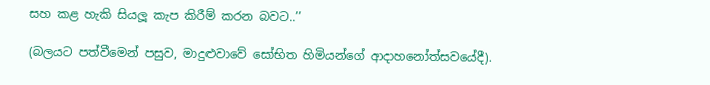සහ කළ හැකි සියලූ කැප කිරීම් කරන බවට..’’

(බලයට පත්වීමෙන් පසුව, මාදුළුවාවේ සෝභිත හිමියන්ගේ ආදාහනෝත්සවයේදී).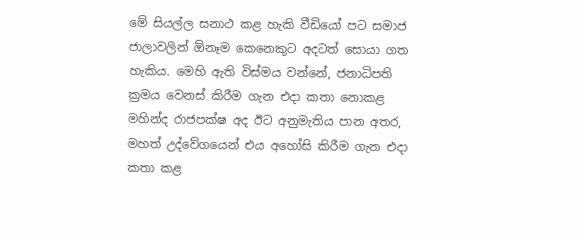මේ සියල්ල සනාථ කළ හැකි වීඩියෝ පට සමාජ ජාලාවලින් ඕනෑම කෙනෙකුට අදටත් සොයා ගත හැකිය. මෙහි ඇති විස්මය වන්නේ, ජනාධිපති ක්‍රමය වෙනස් කිරීම ගැන එදා කතා නොකළ මහින්ද රාජපක්ෂ අද ඊට අනුමැතිය පාන අතර, මහත් උද්වේගයෙන් එය අහෝසි කිරීම ගැන එදා කතා කළ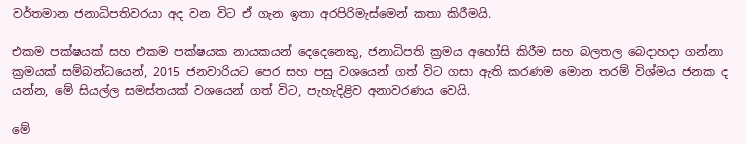වර්තමාන ජනාධිපතිවරයා අද වන විට ඒ ගැන ඉතා අරපිරිමැස්මෙන් කතා කිරීමයි.

එකම පක්ෂයක් සහ එකම පක්ෂයක නායකයන් දෙදෙනෙකු, ජනාධිපති ක්‍රමය අහෝසි කිරීම සහ බලතල බෙදාහදා ගන්නා ක්‍රමයක් සම්බන්ධයෙන්, 2015 ජනවාරියට පෙර සහ පසු වශයෙන් ගත් විට ගසා ඇති කරණම මොන තරම් විශ්මය ජනක ද යන්න, මේ සියල්ල සමස්තයක් වශයෙන් ගත් විට, පැහැදිළිව අනාවරණය වෙයි.

මේ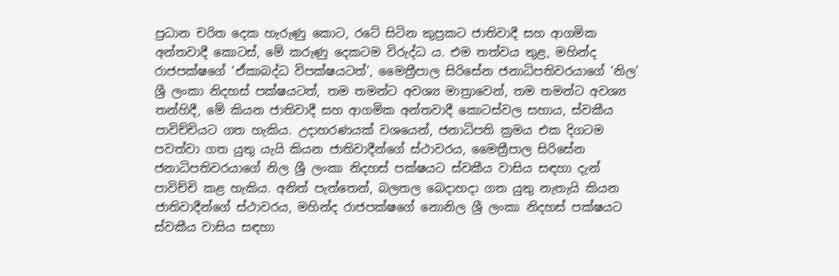ප්‍රධාන චරිත දෙක හැරුණු කොට, රටේ සිටින කුප්‍රකට ජාතිවාදී සහ ආගමික අන්තවාදී කොටස්, මේ කරුණු දෙකටම විරුද්ධ ය. එම තත්වය තුළ, මහින්ද රාජපක්ෂගේ ‘ඒකාබද්ධ විපක්ෂයටත්’, මෛත්‍රීපාල සිරිසේන ජනාධිපතිවරයාගේ ‘නිල’ ශ්‍රී ලංකා නිදහස් පක්ෂයටත්, තම තමන්ට අවශ්‍ය මාත්‍රාවෙන්, තම තමන්ට අවශ්‍ය තන්හිදී, මේ කියන ජාතිවාදී සහ ආගමික අන්තවාදී කොටස්වල සහාය, ස්වකීය පාවිච්චියට ගත හැකිය. උදාහරණයක් වශයෙන්, ජනාධිපති ක්‍රමය එක දිගටම පවත්වා ගත යුතු යැයි කියන ජාතිවාදීන්ගේ ස්ථාවරය, මෛත්‍රීපාල සිරිසේන ජනාධිපතිවරයාගේ නිල ශ්‍රී ලංකා නිදහස් පක්ෂයට ස්වකීය වාසිය සඳහා දැන් පාවිච්චි කළ හැකිය. අනිත් පැත්තෙන්, බලතල බෙදාහදා ගත යුතු නැතැයි කියන ජාතිවාදීන්ගේ ස්ථාවරය, මහින්ද රාජපක්ෂගේ නොනිල ශ්‍රී ලංකා නිදහස් පක්ෂයට ස්වකීය වාසිය සඳහා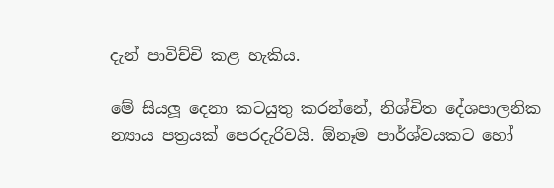දැන් පාවිච්චි කළ හැකිය.

මේ සියලූ දෙනා කටයුතු කරන්නේ, නිශ්චිත දේශපාලනික න්‍යාය පත්‍රයක් පෙරදැරිවයි. ඕනෑම පාර්ශ්වයකට හෝ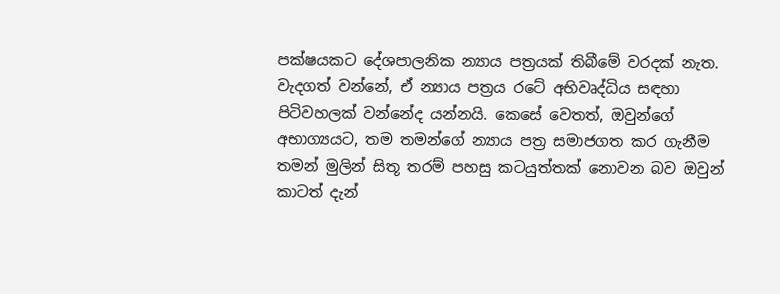පක්ෂයකට දේශපාලනික න්‍යාය පත්‍රයක් තිබීමේ වරදක් නැත. වැදගත් වන්නේ, ඒ න්‍යාය පත්‍රය රටේ අභිවෘද්ධිය සඳහා පිටිවහලක් වන්නේද යන්නයි. කෙසේ වෙතත්, ඔවුන්ගේ අභාග්‍යයට, තම තමන්ගේ න්‍යාය පත්‍ර සමාජගත කර ගැනීම තමන් මුලින් සිතූ තරම් පහසු කටයුත්තක් නොවන බව ඔවුන් කාටත් දැන්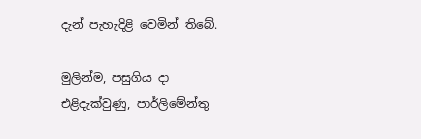දැන් පැහැදිළි වෙමින් තිබේ.

මුලින්ම, පසුගිය දා එළිදැක්වුණු, පාර්ලිමේන්තු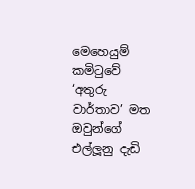මෙහෙයුම් කමිටුවේ ‘අතුරු වාර්තාව’ මත ඔවුන්ගේ එල්ලූනු දැඩි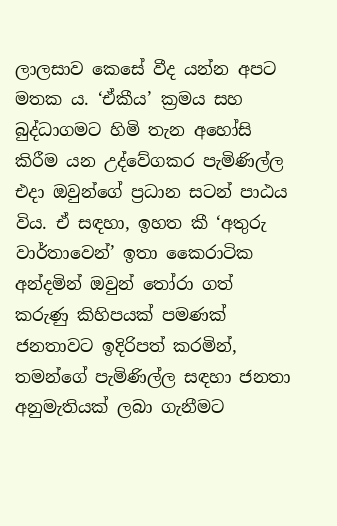ලාලසාව කෙසේ වීද යන්න අපට මතක ය. ‘ඒකීය’ ක්‍රමය සහ බුද්ධාගමට හිමි තැන අහෝසි කිරීම යන උද්වේගකර පැමිණිල්ල එදා ඔවුන්ගේ ප්‍රධාන සටන් පාඨය විය. ඒ සඳහා, ඉහත කී ‘අතුරු වාර්තාවෙන්’ ඉතා කෛරාටික අන්දමින් ඔවුන් තෝරා ගත් කරුණු කිහිපයක් පමණක් ජනතාවට ඉදිරිපත් කරමින්, තමන්ගේ පැමිණිල්ල සඳහා ජනතා අනුමැතියක් ලබා ගැනීමට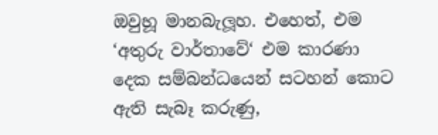ඔවුහූ මානබැලූහ. එහෙත්, එම ‘අතුරු වාර්තාවේ‘ එම කාරණා දෙක සම්බන්ධයෙන් සටහන් කොට ඇති සැබෑ කරුණු,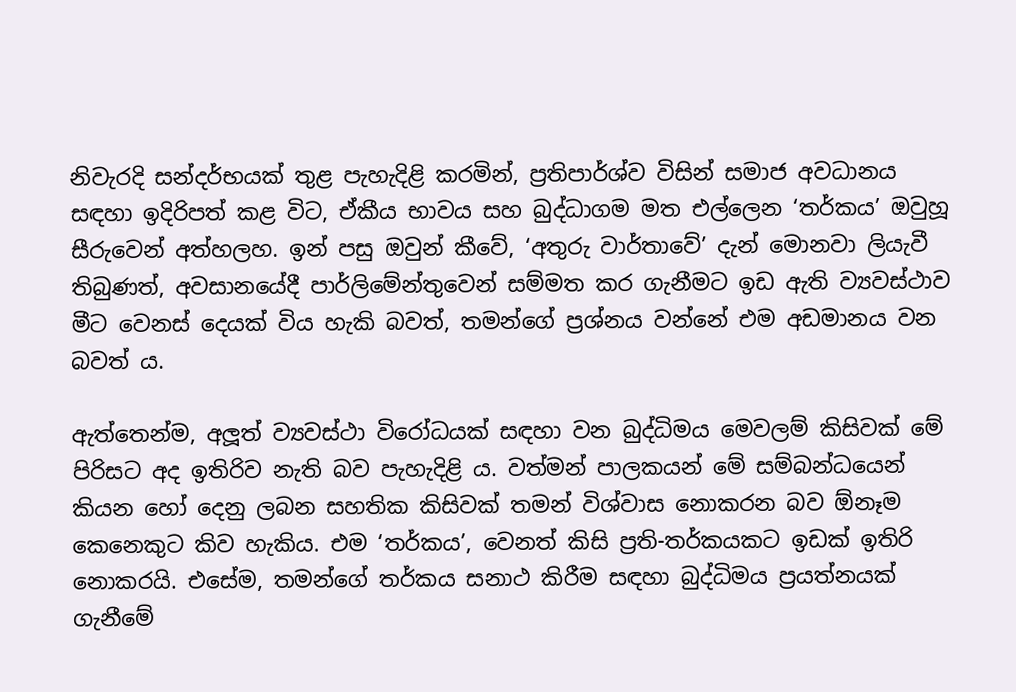නිවැරදි සන්දර්භයක් තුළ පැහැදිළි කරමින්, ප්‍රතිපාර්ශ්ව විසින් සමාජ අවධානය සඳහා ඉදිරිපත් කළ විට, ඒකීය භාවය සහ බුද්ධාගම මත එල්ලෙන ‘තර්කය’ ඔවුහූ සීරුවෙන් අත්හලහ. ඉන් පසු ඔවුන් කීවේ, ‘අතුරු වාර්තාවේ’ දැන් මොනවා ලියැවී තිබුණත්, අවසානයේදී පාර්ලිමේන්තුවෙන් සම්මත කර ගැනීමට ඉඩ ඇති ව්‍යවස්ථාව මීට වෙනස් දෙයක් විය හැකි බවත්, තමන්ගේ ප්‍රශ්නය වන්නේ එම අඩමානය වන බවත් ය.

ඇත්තෙන්ම, අලූත් ව්‍යවස්ථා විරෝධයක් සඳහා වන බුද්ධිමය මෙවලම් කිසිවක් මේ පිරිසට අද ඉතිරිව නැති බව පැහැදිළි ය. වත්මන් පාලකයන් මේ සම්බන්ධයෙන් කියන හෝ දෙනු ලබන සහතික කිසිවක් තමන් විශ්වාස නොකරන බව ඕනෑම කෙනෙකුට කිව හැකිය. එම ‘තර්කය’, වෙනත් කිසි ප්‍රති-තර්කයකට ඉඩක් ඉතිරි නොකරයි. එසේම, තමන්ගේ තර්කය සනාථ කිරීම සඳහා බුද්ධිමය ප්‍රයත්නයක් ගැනීමේ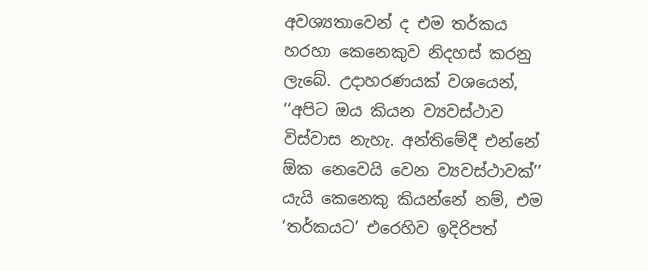අවශ්‍යතාවෙන් ද එම තර්කය හරහා කෙනෙකුව නිදහස් කරනු ලැබේ. උදාහරණයක් වශයෙන්, ‘‘අපිට ඔය කියන ව්‍යවස්ථාව විස්වාස නැහැ. අන්තිමේදී එන්නේ ඕක නෙවෙයි වෙන ව්‍යවස්ථාවක්’’ යැයි කෙනෙකු කියන්නේ නම්, එම ‘තර්කයට’ එරෙහිව ඉදිරිපත්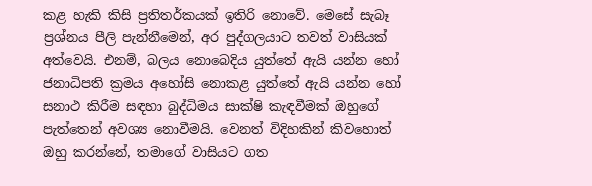කළ හැකි කිසි ප්‍රතිතර්කයක් ඉතිරි නොවේ. මෙසේ සැබෑ ප්‍රශ්නය පීලි පැන්නීමෙන්, අර පුද්ගලයාට තවත් වාසියක් අත්වෙයි. එනම්, බලය නොබෙදිය යුත්තේ ඇයි යන්න හෝ ජනාධිපති ක්‍රමය අහෝසි නොකළ යුත්තේ ඇයි යන්න හෝ සනාථ කිරීම සඳහා බුද්ධිමය සාක්ෂි කැඳවීමක් ඔහුගේ පැත්තෙන් අවශ්‍ය නොවීමයි. වෙනත් විදිහකින් කිවහොත් ඔහු කරන්නේ, තමාගේ වාසියට ගත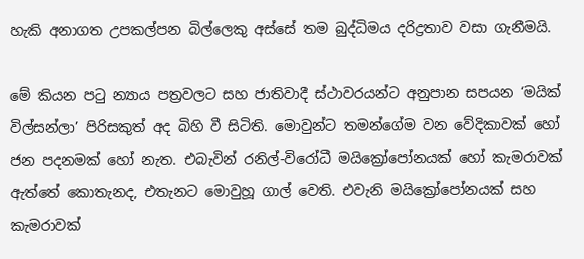හැකි අනාගත උපකල්පන බිල්ලෙකු අස්සේ තම බුද්ධිමය දරිද්‍රතාව වසා ගැනීමයි.

මේ කියන පටු න්‍යාය පත්‍රවලට සහ ජාතිවාදී ස්ථාවරයන්ට අනුපාන සපයන ‘මයික් විල්සන්ලා’ පිරිසකුත් අද බිහි වී සිටිති. මොවුන්ට තමන්ගේම වන වේදිකාවක් හෝ ජන පදනමක් හෝ නැත. එබැවින් රනිල්-විරෝධී මයික්‍රෝපෝනයක් හෝ කැමරාවක් ඇත්තේ කොතැනද, එතැනට මොවුහූ ගාල් වෙති. එවැනි මයික්‍රෝපෝනයක් සහ කැමරාවක්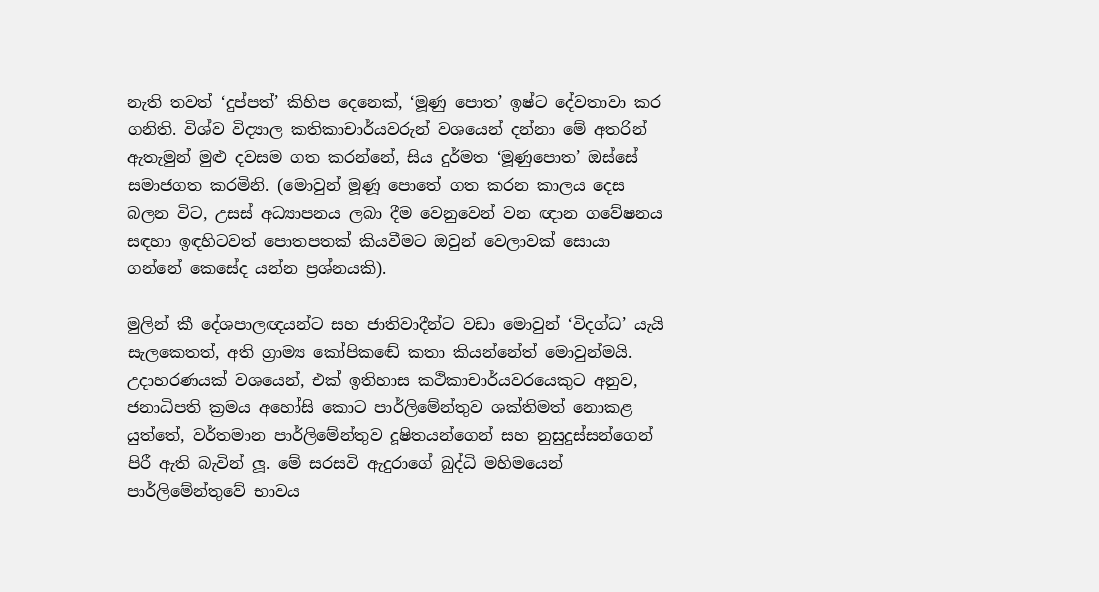නැති තවත් ‘දුප්පත්’ කිහිප දෙනෙක්, ‘මූණු පොත’ ඉෂ්ට දේවතාවා කර ගනිති. විශ්ව විද්‍යාල කතිකාචාර්යවරුන් වශයෙන් දන්නා මේ අතරින් ඇතැමුන් මුළු දවසම ගත කරන්නේ, සිය දුර්මත ‘මූණුපොත’ ඔස්සේ සමාජගත කරමිනි. (මොවුන් මූණූ පොතේ ගත කරන කාලය දෙස බලන විට, උසස් අධ්‍යාපනය ලබා දීම වෙනුවෙන් වන ඥාන ගවේෂනය සඳහා ඉඳහිටවත් පොතපතක් කියවීමට ඔවුන් වෙලාවක් සොයා ගන්නේ කෙසේද යන්න ප්‍රශ්නයකි).

මුලින් කී දේශපාලඥයන්ට සහ ජාතිවාදීන්ට වඩා මොවුන් ‘විදග්ධ’ යැයි සැලකෙතත්, අති ග්‍රාම්‍ය කෝපිකඬේ කතා කියන්නේත් මොවුන්මයි. උදාහරණයක් වශයෙන්, එක් ඉතිහාස කථිකාචාර්යවරයෙකුට අනුව, ජනාධිපති ක්‍රමය අහෝසි කොට පාර්ලිමේන්තුව ශක්තිමත් නොකළ යුත්තේ, වර්තමාන පාර්ලිමේන්තුව දූෂිතයන්ගෙන් සහ නුසුදුස්සන්ගෙන් පිරී ඇති බැවින් ලූ. මේ සරසවි ඇදුරාගේ බුද්ධි මහිමයෙන් පාර්ලිමේන්තුවේ භාවය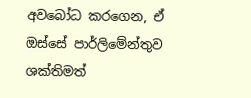අවබෝධ කරගෙන, ඒ ඔස්සේ පාර්ලිමේන්තුව ශක්තිමත්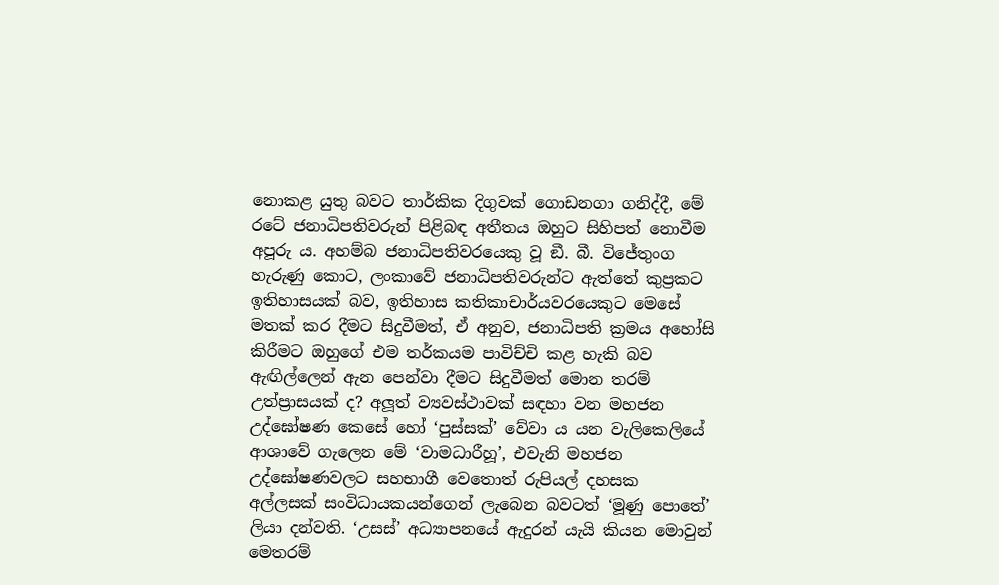නොකළ යුතු බවට තාර්කික දිගුවක් ගොඩනගා ගනිද්දී, මේ රටේ ජනාධිපතිවරුන් පිළිබඳ අතීතය ඔහුට සිහිපත් නොවීම අපූරු ය. අහම්බ ජනාධිපතිවරයෙකු වූ ඞී. බී. විජේතුංග හැරුණු කොට, ලංකාවේ ජනාධිපතිවරුන්ට ඇත්තේ කුප්‍රකට ඉතිහාසයක් බව, ඉතිහාස කතිකාචාර්යවරයෙකුට මෙසේ මතක් කර දීමට සිදුවීමත්, ඒ අනුව, ජනාධිපති ක්‍රමය අහෝසි කිරීමට ඔහුගේ එම තර්කයම පාවිච්චි කළ හැකි බව ඇඟිල්ලෙන් ඇන පෙන්වා දීමට සිදුවීමත් මොන තරම් උත්ප්‍රාසයක් ද? අලූත් ව්‍යවස්ථාවක් සඳහා වන මහජන උද්ඝෝෂණ කෙසේ හෝ ‘පුස්සක්’ වේවා ය යන වැලිකෙලියේ ආශාවේ ගැලෙන මේ ‘වාමධාරීහූ’, එවැනි මහජන උද්ඝෝෂණවලට සහභාගී වෙතොත් රුපියල් දහසක අල්ලසක් සංවිධායකයන්ගෙන් ලැබෙන බවටත් ‘මූණු පොතේ’ ලියා දන්වති. ‘උසස්’ අධ්‍යාපනයේ ඇදුරන් යැයි කියන මොවුන් මෙතරම්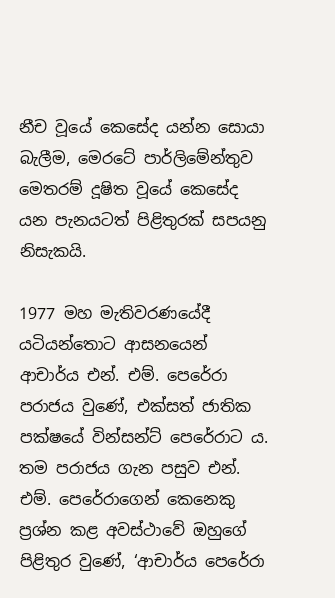නීච වූයේ කෙසේද යන්න සොයා බැලීම, මෙරටේ පාර්ලිමේන්තුව මෙතරම් දූෂිත වූයේ කෙසේද යන පැනයටත් පිළිතුරක් සපයනු නිසැකයි.

1977 මහ මැතිවරණයේදී යටියන්තොට ආසනයෙන් ආචාර්ය එන්. එම්. පෙරේරා පරාජය වුණේ, එක්සත් ජාතික පක්ෂයේ වින්සන්ට් පෙරේරාට ය. තම පරාජය ගැන පසුව එන්. එම්. පෙරේරාගෙන් කෙනෙකු ප්‍රශ්න කළ අවස්ථාවේ ඔහුගේ පිළිතුර වුණේ, ‘ආචාර්ය පෙරේරා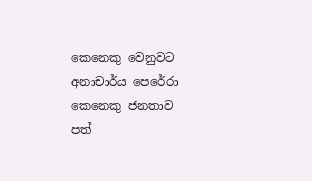කෙනෙකු වෙනුවට අනාචාර්ය පෙරේරා කෙනෙකු ජනතාව පත්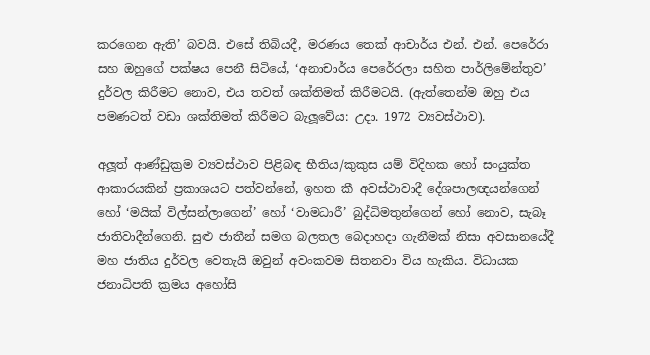කරගෙන ඇති’ බවයි. එසේ තිබියදී, මරණය තෙක් ආචාර්ය එන්. එන්. පෙරේරා සහ ඔහුගේ පක්ෂය පෙනී සිටියේ, ‘අනාචාර්ය පෙරේරලා සහිත පාර්ලිමේන්තුව’ දුර්වල කිරීමට නොව, එය තවත් ශක්තිමත් කිරීමටයි. (ඇත්තෙන්ම ඔහු එය පමණටත් වඩා ශක්තිමත් කිරීමට බැලූවේය: උදා. 1972 ව්‍යවස්ථාව).

අලූත් ආණ්ඩුක්‍රම ව්‍යවස්ථාව පිළිබඳ භීතිය/කුකුස යම් විදිහක හෝ සංයුක්ත ආකාරයකින් ප්‍රකාශයට පත්වන්නේ, ඉහත කී අවස්ථාවාදී දේශපාලඥයන්ගෙන් හෝ ‘මයික් විල්සන්ලාගෙන්’ හෝ ‘වාමධාරී’ බුද්ධිමතුන්ගෙන් හෝ නොව, සැබෑ ජාතිවාදීන්ගෙනි. සුළු ජාතීන් සමග බලතල බෙදාහදා ගැනීමක් නිසා අවසානයේදී මහ ජාතිය දුර්වල වෙතැයි ඔවුන් අවංකවම සිතනවා විය හැකිය. විධායක ජනාධිපති ක්‍රමය අහෝසි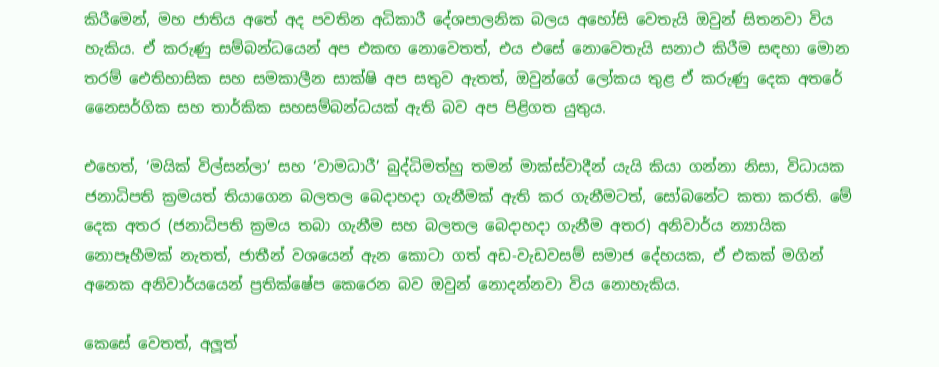කිරීමෙන්, මහ ජාතිය අතේ අද පවතින අධිකාරී දේශපාලනික බලය අහෝසි වෙතැයි ඔවුන් සිතනවා විය හැකිය. ඒ කරුණු සම්බන්ධයෙන් අප එකඟ නොවෙතත්, එය එසේ නොවෙතැයි සනාථ කිරීම සඳහා මොන තරම් ඓතිහාසික සහ සමකාලීන සාක්ෂි අප සතුව ඇතත්, ඔවුන්ගේ ලෝකය තුළ ඒ කරුණු දෙක අතරේ නෛසර්ගික සහ තාර්කික සහසම්බන්ධයක් ඇති බව අප පිළිගත යුතුය.

එහෙත්, ‘මයික් විල්සන්ලා’ සහ ‘වාමධාරී’ බුද්ධිමත්හු තමන් මාක්ස්වාදීන් යැයි කියා ගන්නා නිසා, විධායක ජනාධිපති ක්‍රමයත් තියාගෙන බලතල බෙදාහදා ගැනීමක් ඇති කර ගැනීමටත්, සෝබනේට කතා කරති. මේ දෙක අතර (ජනාධිපති ක්‍රමය තබා ගැනීම සහ බලතල බෙදාහදා ගැනීම අතර) අනිවාර්ය න්‍යායික නොපෑහීමක් නැතත්, ජාතීන් වශයෙන් ඇන කොටා ගත් අඩ-වැඩවසම් සමාජ දේහයක, ඒ එකක් මගින් අනෙක අනිවාර්යයෙන් ප්‍රතික්ෂේප කෙරෙන බව ඔවුන් නොදන්නවා විය නොහැකිය.

කෙසේ වෙතත්, අලූත්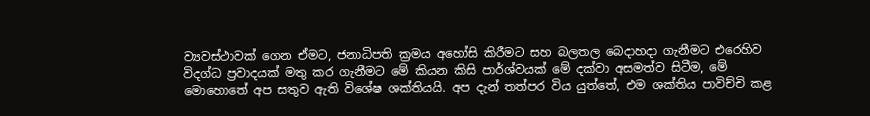ව්‍යවස්ථාවක් ගෙන ඒමට, ජනාධිපති ක්‍රමය අහෝසි කිරීමට සහ බලතල බෙදාහදා ගැනීමට එරෙහිව විදග්ධ ප්‍රවාදයක් මතු කර ගැනීමට මේ කියන කිසි පාර්ශ්වයක් මේ දක්වා අසමත්ව සිටීම, මේ මොහොතේ අප සතුව ඇති විශේෂ ශක්තියයි. අප දැන් තත්පර විය යුත්තේ, එම ශක්තිය පාවිච්චි කළ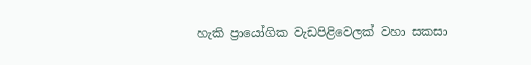හැකි ප්‍රායෝගික වැඩපිළිවෙලක් වහා සකසා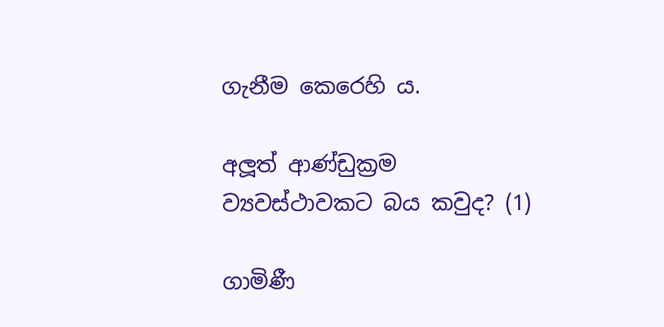ගැනීම කෙරෙහි ය.

අලූත් ආණ්ඩුක්‍රම ව්‍යවස්ථාවකට බය කවුද? (1)

ගාමිණී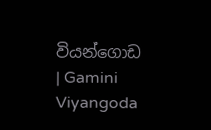වියන්ගොඩ | Gamini Viyangoda